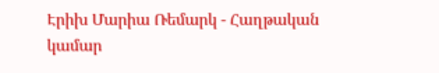Էրիխ Մարիա Ռեմարկ - Հաղթական կամար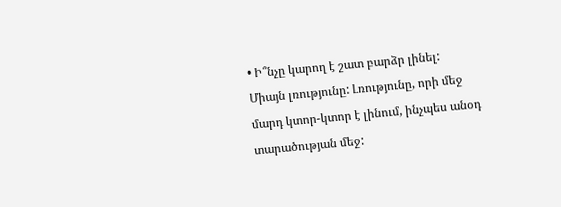• Ի՞նչը կարող է շատ բարձր լինել: Միայն լռությունը: Լռությունը, որի մեջ մարդ կտոր-կտոր է լինում, ինչպես անօդ տարածության մեջ: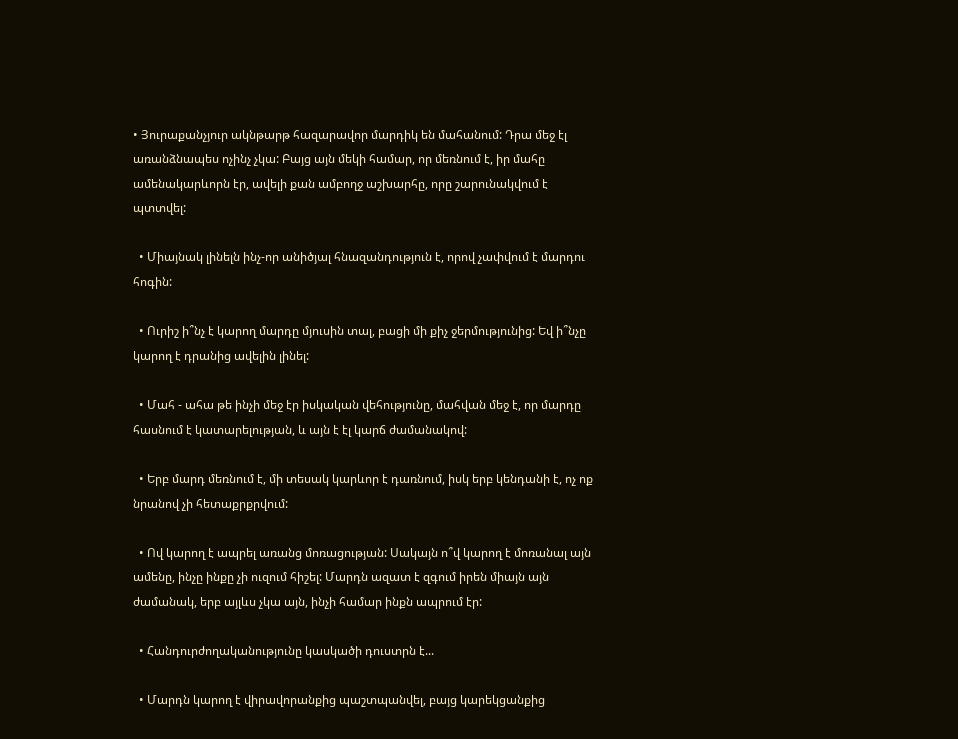• Յուրաքանչյուր ակնթարթ հազարավոր մարդիկ են մահանում: Դրա մեջ էլ առանձնապես ոչինչ չկա: Բայց այն մեկի համար, որ մեռնում է, իր մահը ամենակարևորն էր, ավելի քան ամբողջ աշխարհը, որը շարունակվում է պտտվել:

  • Միայնակ լինելն ինչ-որ անիծյալ հնազանդություն է, որով չափվում է մարդու հոգին:

  • Ուրիշ ի՞նչ է կարող մարդը մյուսին տալ, բացի մի քիչ ջերմությունից: Եվ ի՞նչը կարող է դրանից ավելին լինել:

  • Մահ - ահա թե ինչի մեջ էր իսկական վեհությունը, մահվան մեջ է, որ մարդը հասնում է կատարելության, և այն է էլ կարճ ժամանակով:

  • Երբ մարդ մեռնում է, մի տեսակ կարևոր է դառնում, իսկ երբ կենդանի է, ոչ ոք նրանով չի հետաքրքրվում:

  • Ով կարող է ապրել առանց մոռացության: Սակայն ո՞վ կարող է մոռանալ այն ամենը, ինչը ինքը չի ուզում հիշել: Մարդն ազատ է զգում իրեն միայն այն ժամանակ, երբ այլևս չկա այն, ինչի համար ինքն ապրում էր:

  • Հանդուրժողականությունը կասկածի դուստրն է...

  • Մարդն կարող է վիրավորանքից պաշտպանվել, բայց կարեկցանքից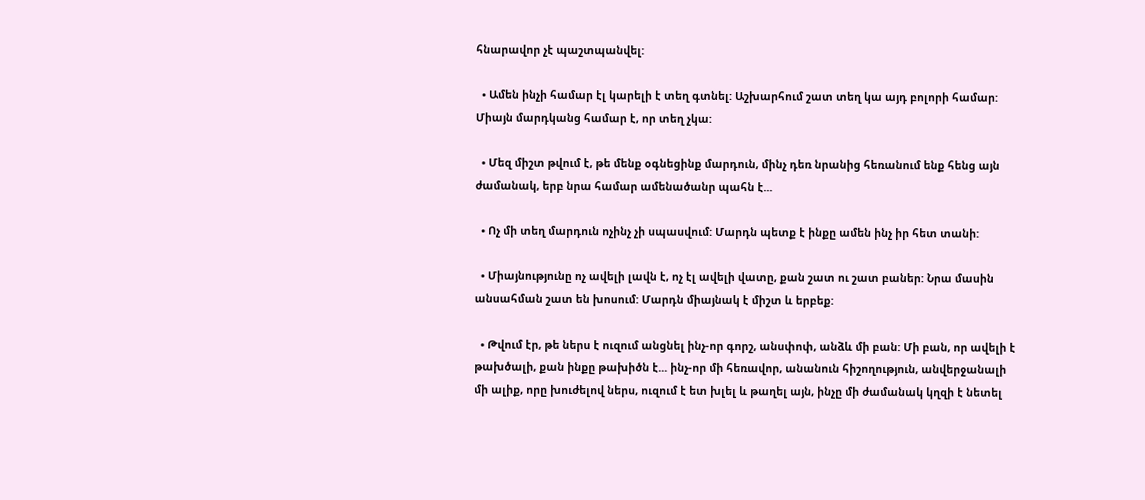հնարավոր չէ պաշտպանվել:

  • Ամեն ինչի համար էլ կարելի է տեղ գտնել: Աշխարհում շատ տեղ կա այդ բոլորի համար: Միայն մարդկանց համար է, որ տեղ չկա:

  • Մեզ միշտ թվում է, թե մենք օգնեցինք մարդուն, մինչ դեռ նրանից հեռանում ենք հենց այն ժամանակ, երբ նրա համար ամենածանր պահն է...

  • Ոչ մի տեղ մարդուն ոչինչ չի սպասվում: Մարդն պետք է ինքը ամեն ինչ իր հետ տանի:

  • Միայնությունը ոչ ավելի լավն է, ոչ էլ ավելի վատը, քան շատ ու շատ բաներ: Նրա մասին անսահման շատ են խոսում: Մարդն միայնակ է միշտ և երբեք:

  • Թվում էր, թե ներս է ուզում անցնել ինչ-որ գորշ, անսփոփ, անձև մի բան: Մի բան, որ ավելի է թախծալի, քան ինքը թախիծն է... ինչ-որ մի հեռավոր, անանուն հիշողություն, անվերջանալի մի ալիք, որը խուժելով ներս, ուզում է ետ խլել և թաղել այն, ինչը մի ժամանակ կղզի է նետել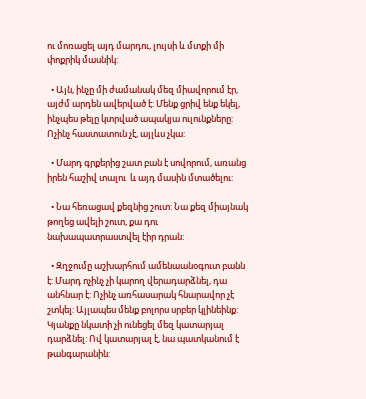ու մոռացել այդ մարդու, լույսի և մտքի մի փոքրիկ մասնիկ:

  • Այն, ինչը մի ժամանակ մեզ միավորում էր, այժմ արդեն ավերված է: Մենք ցրիվ ենք եկել, ինչպես թելը կտրված ապակյա ուլունքները: Ոչինչ հաստատուն չէ, այլևս չկա:

  • Մարդ գրքերից շատ բան է սովորում, առանց իրեն հաշիվ տալու  և այդ մասին մտածելու:

  • Նա հեռացավ քեզնից շուտ: Նա քեզ միայնակ թողեց ավելի շուտ, քա դու նախապատրաստվել էիր դրան:

  • Զղջումը աշխարհում ամենաանօգուտ բանն է: Մարդ ոչինչ չի կարող վերադարձնել, դա անհնար է: Ոչինչ առհասարակ հնարավոր չէ շտկել: Այլապես մենք բոլորս սրբեր կլինեինք: Կյանքը նկատի չի ունեցել մեզ կատարյալ դարձնել: Ով կատարյալ է, նա պատկանում է թանգարանին: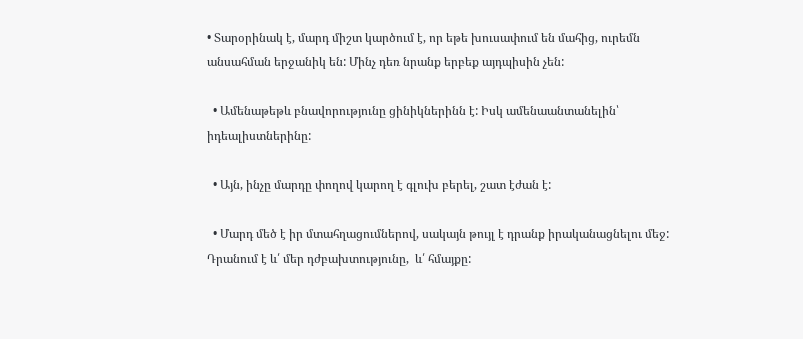• Տարօրինակ է, մարդ միշտ կարծում է, որ եթե խուսափում են մահից, ուրեմն անսահման երջանիկ են: Մինչ դեռ նրանք երբեք այդպիսին չեն:

  • Ամենաթեթև բնավորությունը ցինիկներինն է: Իսկ ամենաանտանելին՝ իդեալիստներինը:

  • Այն, ինչը մարդը փողով կարող է գլուխ բերել, շատ էժան է:

  • Մարդ մեծ է իր մտահղացումներով, սակայն թույլ է դրանք իրականացնելու մեջ: Դրանում է և՛ մեր դժբախտությունը,  և՛ հմայքը: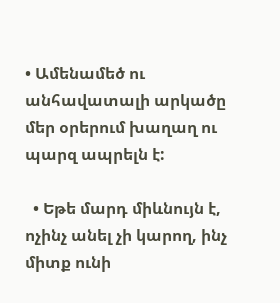• Ամենամեծ ու անհավատալի արկածը մեր օրերում խաղաղ ու պարզ ապրելն է:

  • Եթե մարդ միևնույն է, ոչինչ անել չի կարող, ինչ միտք ունի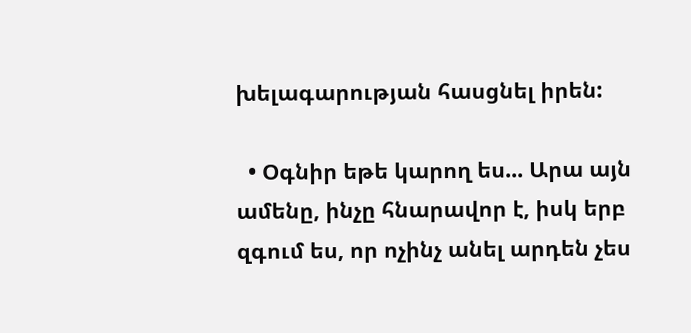խելագարության հասցնել իրեն:

  • Օգնիր եթե կարող ես... Արա այն ամենը, ինչը հնարավոր է, իսկ երբ զգում ես, որ ոչինչ անել արդեն չես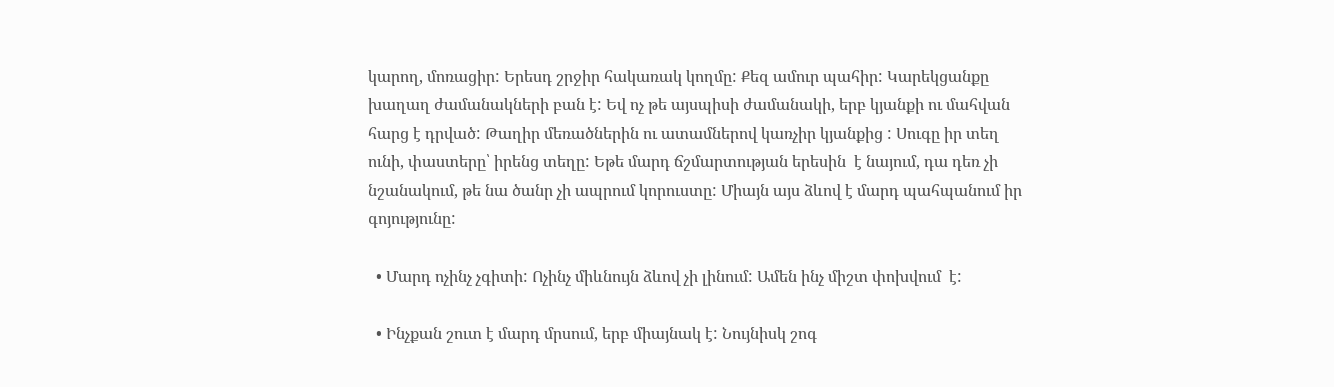կարող, մոռացիր: Երեսդ շրջիր հակառակ կողմը: Քեզ ամուր պահիր: Կարեկցանքը խաղաղ ժամանակների բան է: Եվ ոչ թե այսպիսի ժամանակի, երբ կյանքի ու մահվան հարց է դրված: Թաղիր մեռածներին ու ատամներով կառչիր կյանքից : Սուգը իր տեղ ունի, փաստերը՝ իրենց տեղը: Եթե մարդ ճշմարտության երեսին  է նայում, դա դեռ չի նշանակում, թե նա ծանր չի ապրում կորուստը: Միայն այս ձևով է մարդ պահպանում իր գոյությունը:

  • Մարդ ոչինչ չգիտի: Ոչինչ միևնույն ձևով չի լինում: Ամեն ինչ միշտ փոխվում  է:

  • Ինչքան շուտ է մարդ մրսում, երբ միայնակ է: Նույնիսկ շոգ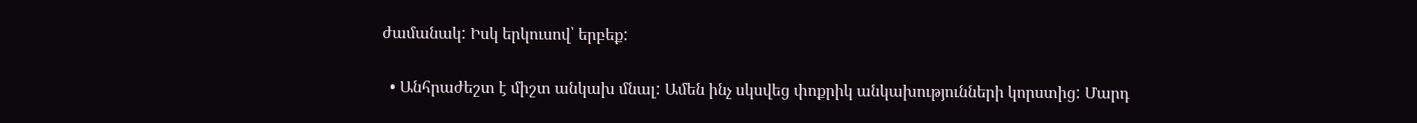ժամանակ: Իսկ երկուսով՝ երբեք:

  • Անհրաժեշտ է միշտ անկախ մնալ: Ամեն ինչ սկսվեց փոքրիկ անկախությունների կորստից: Մարդ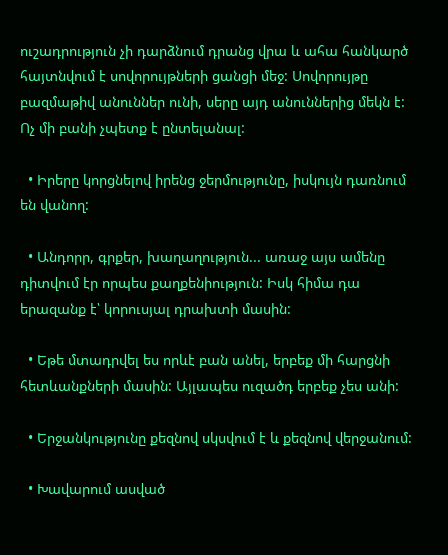ուշադրություն չի դարձնում դրանց վրա և ահա հանկարծ հայտնվում է սովորույթների ցանցի մեջ: Սովորույթը բազմաթիվ անուններ ունի, սերը այդ անուններից մեկն է: Ոչ մի բանի չպետք է ընտելանալ:

  • Իրերը կորցնելով իրենց ջերմությունը, իսկույն դառնում են վանող:

  • Անդորր, գրքեր, խաղաղություն... առաջ այս ամենը դիտվում էր որպես քաղքենիություն: Իսկ հիմա դա երազանք է՝ կորուսյալ դրախտի մասին:

  • Եթե մտադրվել ես որևէ բան անել, երբեք մի հարցնի հետևանքների մասին: Այլապես ուզածդ երբեք չես անի:

  • Երջանկությունը քեզնով սկսվում է և քեզնով վերջանում:

  • Խավարում ասված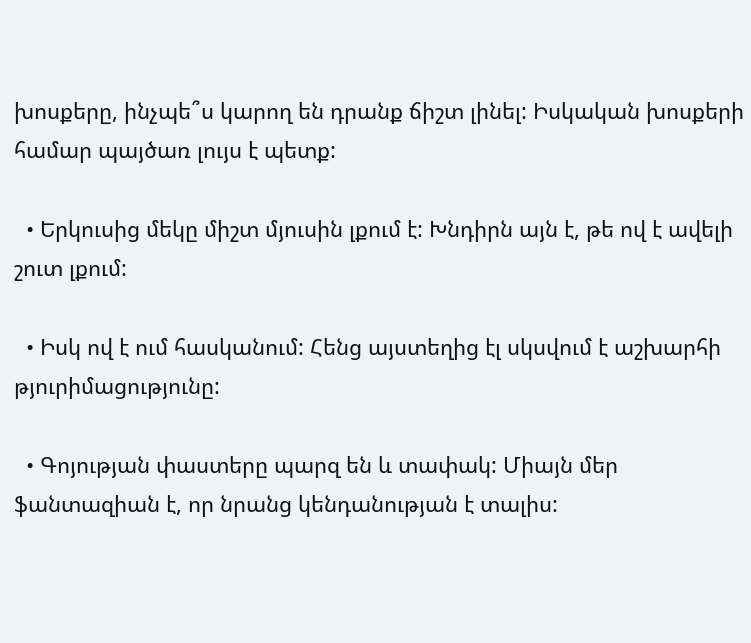խոսքերը, ինչպե՞ս կարող են դրանք ճիշտ լինել: Իսկական խոսքերի համար պայծառ լույս է պետք:

  • Երկուսից մեկը միշտ մյուսին լքում է: Խնդիրն այն է, թե ով է ավելի շուտ լքում:

  • Իսկ ով է ում հասկանում: Հենց այստեղից էլ սկսվում է աշխարհի թյուրիմացությունը:

  • Գոյության փաստերը պարզ են և տափակ: Միայն մեր ֆանտազիան է, որ նրանց կենդանության է տալիս: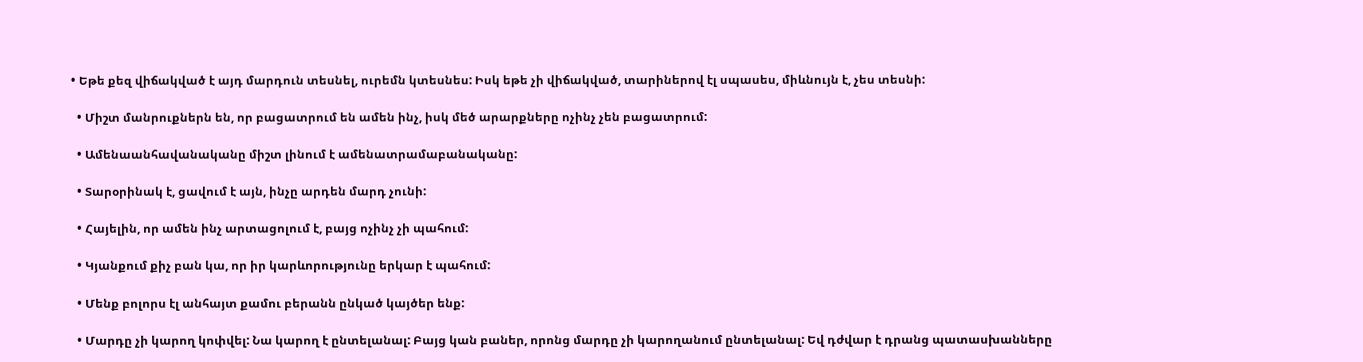• Եթե քեզ վիճակված է այդ մարդուն տեսնել, ուրեմն կտեսնես: Իսկ եթե չի վիճակված, տարիներով էլ սպասես, միևնույն է, չես տեսնի:

  • Միշտ մանրուքներն են, որ բացատրում են ամեն ինչ, իսկ մեծ արարքները ոչինչ չեն բացատրում:

  • Ամենաանհավանականը միշտ լինում է ամենատրամաբանականը:

  • Տարօրինակ է, ցավում է այն, ինչը արդեն մարդ չունի:

  • Հայելին, որ ամեն ինչ արտացոլում է, բայց ոչինչ չի պահում:

  • Կյանքում քիչ բան կա, որ իր կարևորությունը երկար է պահում:

  • Մենք բոլորս էլ անհայտ քամու բերանն ընկած կայծեր ենք:

  • Մարդը չի կարող կոփվել: Նա կարող է ընտելանալ: Բայց կան բաներ, որոնց մարդը չի կարողանում ընտելանալ: Եվ դժվար է դրանց պատասխանները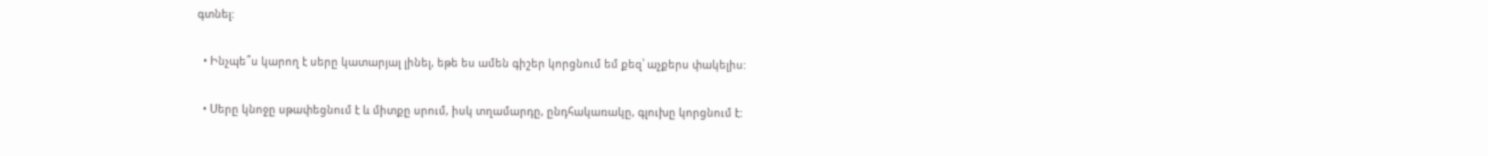գտնել:

  • Ինչպե՞ս կարող է սերը կատարյալ լինել, եթե ես ամեն գիշեր կորցնում եմ քեզ՝ աչքերս փակելիս:

  • Սերը կնոջը սթափեցնում է և միտքը սրում, իսկ տղամարդը, ընդհակառակը, գլուխը կորցնում է: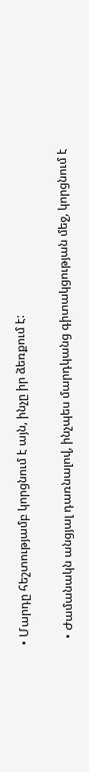• Մարդը հեշտությամբ կորցնում է այն, ինչը իր ձեռքում է:

  • Ժամանակն անցյալ դառնալով, ինչպես մարդկանց գիտակցության մեջ, կորցնում է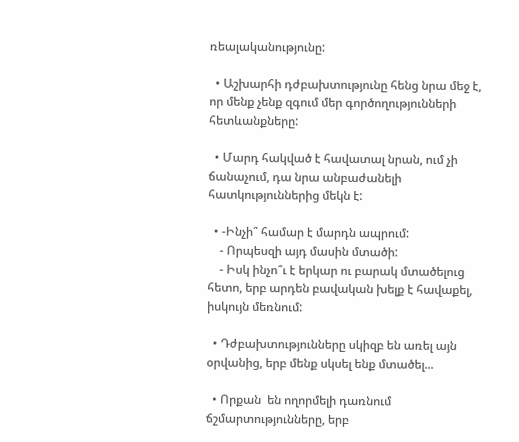ռեալականությունը:

  • Աշխարհի դժբախտությունը հենց նրա մեջ է, որ մենք չենք զգում մեր գործողությունների հետևանքները:

  • Մարդ հակված է հավատալ նրան, ում չի ճանաչում, դա նրա անբաժանելի հատկություններից մեկն է:

  • -Ինչի՞ համար է մարդն ապրում:
    - Որպեսզի այդ մասին մտածի:
    - Իսկ ինչո՞ւ է երկար ու բարակ մտածելուց հետո, երբ արդեն բավական խելք է հավաքել, իսկույն մեռնում:

  • Դժբախտությունները սկիզբ են առել այն օրվանից, երբ մենք սկսել ենք մտածել...

  • Որքան  են ողորմելի դառնում ճշմարտությունները, երբ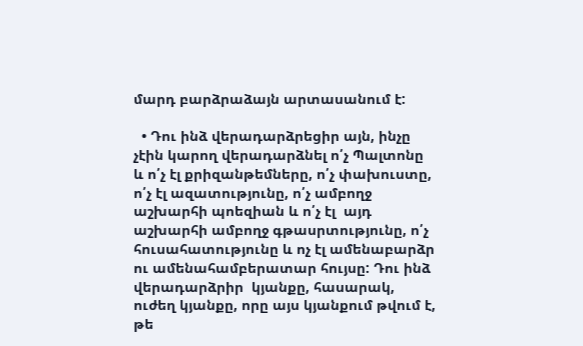մարդ բարձրաձայն արտասանում է:

  • Դու ինձ վերադարձրեցիր այն, ինչը չէին կարող վերադարձնել ո՛չ Պալտոնը և ո՛չ էլ քրիզանթեմները, ո՛չ փախուստը, ո՛չ էլ ազատությունը, ո՛չ ամբողջ աշխարհի պոեզիան և ո՛չ էլ  այդ աշխարհի ամբողջ գթասրտությունը, ո՛չ հուսահատությունը և ոչ էլ ամենաբարձր ու ամենահամբերատար հույսը: Դու ինձ վերադարձրիր  կյանքը, հասարակ, ուժեղ կյանքը, որը այս կյանքում թվում է, թե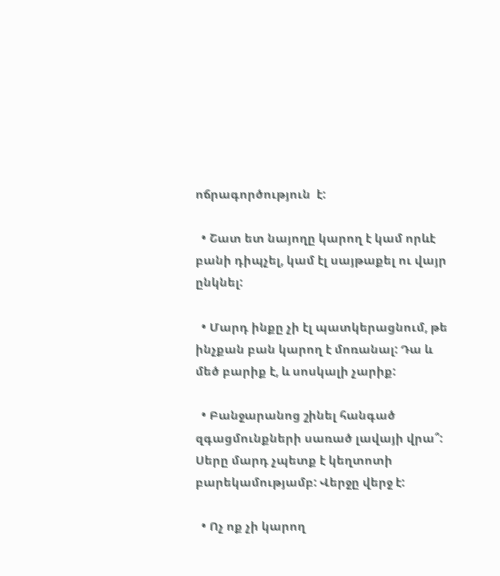ոճրագործություն  է:

  • Շատ ետ նայողը կարող է կամ որևէ բանի դիպչել, կամ էլ սայթաքել ու վայր ընկնել:

  • Մարդ ինքը չի էլ պատկերացնում, թե ինչքան բան կարող է մոռանալ: Դա և մեծ բարիք է, և սոսկալի չարիք:

  • Բանջարանոց շինել հանգած զգացմունքների սառած լավայի վրա՞: Սերը մարդ չպետք է կեղտոտի բարեկամությամբ: Վերջը վերջ է:

  • Ոչ ոք չի կարող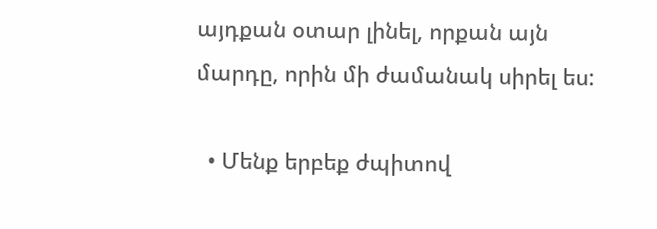այդքան օտար լինել, որքան այն մարդը, որին մի ժամանակ սիրել ես:

  • Մենք երբեք ժպիտով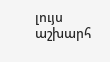լույս աշխարհ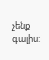չենք գալիս: